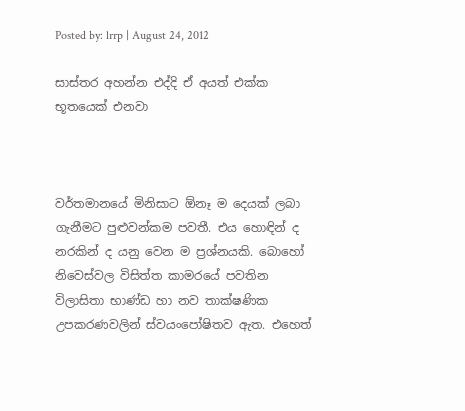Posted by: lrrp | August 24, 2012

සාස්තර අහන්න එද්දි ඒ අයත් එක්ක භූතයෙක් එනවා



වර්තමානයේ මිනිසාට ඕනෑ ම දෙයක් ලබා ගැනීමට පුළුවන්කම පවතී. එය හොඳින් ද නරකින් ද යනු වෙන ම ප්‍රශ්නයකි. බොහෝ නිවෙස්වල විසිත්ත කාමරයේ පවතින විලාසිතා භාණ්ඩ හා නව තාක්ෂණික උපකරණවලින් ස්වයංපෝෂිතව ඇත. එහෙත්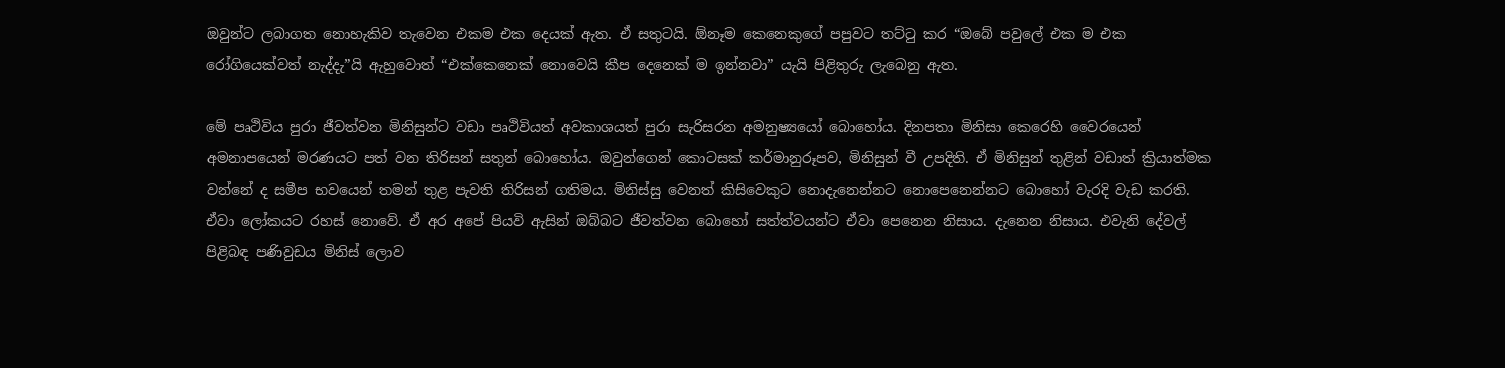ඔවුන්ට ලබාගත නොහැකිව තැවෙන එකම එක දෙයක් ඇත. ඒ සතුටයි. ඕනෑම කෙනෙකුගේ පපුවට තට්ටු කර “ඔබේ පවුලේ එක ම එක රෝගියෙක්වත් නැද්දැ”යි ඇහුවොත් “එක්කෙනෙක් නොවෙයි කීප දෙනෙක් ම ඉන්නවා” යැයි පිළිතුරු ලැබෙනු ඇත.

මේ පෘථිවිය පුරා ජීවත්වන මිනිසුන්ට වඩා පෘථිවියත් අවකාශයත් පුරා සැරිසරන අමනුෂ්‍යයෝ බොහෝය. දිනපතා මිනිසා කෙරෙහි වෛරයෙන් අමනාපයෙන් මරණයට පත් වන තිරිසන් සතුන් බොහෝය. ඔවුන්ගෙන් කොටසක් කර්මානුරූපව, මිනිසුන් වී උපදිති. ඒ මිනිසුන් තුළින් වඩාත් ක්‍රියාත්මක වන්නේ ද සමීප භවයෙන් තමන් තුළ පැවති තිරිසන් ගතිමය. මිනිස්සු වෙනත් කිසිවෙකුට නොදැනෙන්නට නොපෙනෙන්නට බොහෝ වැරදි වැඩ කරති. ඒවා ලෝකයට රහස් නොවේ. ඒ අර අපේ පියවි ඇසින් ඔබ්බට ජීවත්වන බොහෝ සත්ත්වයන්ට ඒවා පෙනෙන නිසාය. දැනෙන නිසාය. එවැනි දේවල් පිළිබඳ පණිවුඩය මිනිස් ලොව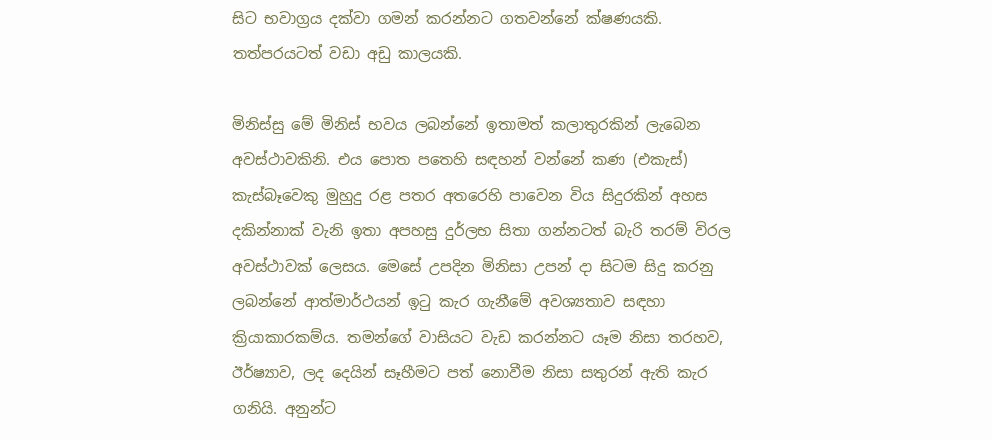සිට භවාග්‍රය දක්වා ගමන් කරන්නට ගතවන්නේ ක්ෂණයකි. තත්පරයටත් වඩා අඩු කාලයකි.

මිනිස්සු මේ මිනිස් භවය ලබන්නේ ඉතාමත් කලාතුරකින් ලැබෙන අවස්ථාවකිනි. එය පොත පතෙහි සඳහන් වන්නේ කණ (එකැස්) කැස්බෑවෙකු මුහුදු රළ පතර අතරෙහි පාවෙන විය සිදුරකින් අහස දකින්නාක් වැනි ඉතා අපහසු දුර්ලභ සිතා ගන්නටත් බැරි තරම් විරල අවස්ථාවක් ලෙසය. මෙසේ උපදින මිනිසා උපන් දා සිටම සිදු කරනු ලබන්නේ ආත්මාර්ථයන් ඉටු කැර ගැනීමේ අවශ්‍යතාව සඳහා ක්‍රියාකාරකම්ය. තමන්ගේ වාසියට වැඩ කරන්නට යෑම නිසා තරහව, ඊර්ෂ්‍යාව, ලද දෙයින් සෑහීමට පත් නොවීම නිසා සතුරන් ඇති කැර ගනියි. අනුන්ට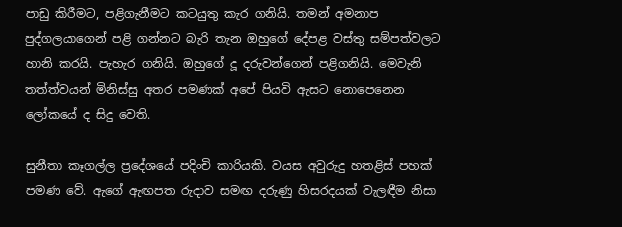පාඩු කිරීමට, පළිගැනීමට කටයුතු කැර ගනියි. තමන් අමනාප පුද්ගලයාගෙන් පළි ගන්නට බැරි තැන ඔහුගේ දේපළ වස්තු සම්පත්වලට හානි කරයි. පැහැර ගනියි. ඔහුගේ දූ දරුවන්ගෙන් පළිගනියි. මෙවැනි තත්ත්වයන් මිනිස්සු අතර පමණක් අපේ පියවි ඇසට නොපෙනෙන ලෝකයේ ද සිදු වෙති.

සුනීතා කෑගල්ල ප්‍රදේශයේ පදිංචි කාරියකි. වයස අවුරුදු හතළිස් පහක් පමණ වේ. ඇගේ ඇඟපත රුදාව සමඟ දරුණු හිසරදයක් වැලඳීම නිසා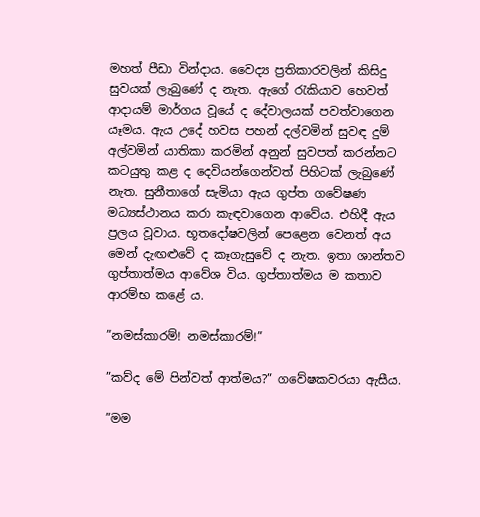මහත් පීඩා වින්දාය. වෛද්‍ය ප්‍රතිකාරවලින් කිසිදු සුවයක් ලැබුණේ ද නැත. ඇගේ රැකියාව හෙවත් ආදායම් මාර්ගය වූයේ ද දේවාලයක් පවත්වාගෙන යෑමය. ඇය උදේ හවස පහන් දල්වමින් සුවඳ දුම් අල්වමින් යාතිකා කරමින් අනුන් සුවපත් කරන්නට කටයුතු කළ ද දෙවියන්ගෙන්වත් පිහිටක් ලැබුණේ නැත. සුනීතාගේ සැමියා ඇය ගුප්ත ගවේෂණ මධ්‍යස්ථානය කරා කැඳවාගෙන ආවේය. එහිදී ඇය ප්‍රලය වූවාය. භූතදෝෂවලින් පෙළෙන වෙනත් අය මෙන් දැඟළුවේ ද කෑගැසුවේ ද නැත. ඉතා ශාන්තව ගුප්තාත්මය ආවේශ විය. ගුප්තාත්මය ම කතාව ආරම්භ කළේ ය.

”නමස්කාරම්! නමස්කාරම්!”

”කව්ද මේ පින්වත් ආත්මය?” ගවේෂකවරයා ඇසීය.

”මම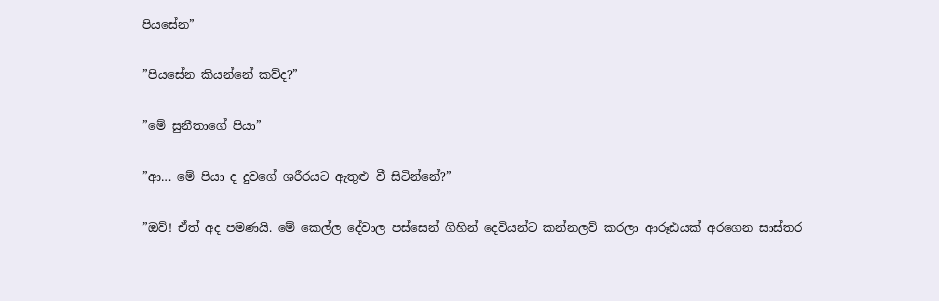පියසේන”

”පියසේන කියන්නේ කව්ද?”

”මේ සුනීතාගේ පියා”

”ආ… මේ පියා ද දුවගේ ශරීරයට ඇතුළු වී සිටින්නේ?”

”ඔව්! ඒත් අද පමණයි. මේ කෙල්ල දේවාල පස්සෙන් ගිහින් දෙවියන්ට කන්නලව් කරලා ආරූඪයක් අරගෙන සාස්තර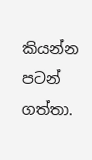කියන්න පටන් ගත්තා.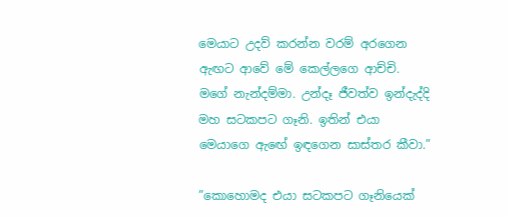මෙයාට උදව් කරන්න වරම් අරගෙන ඇඟට ආවේ මේ කෙල්ලගෙ ආච්චි. මගේ නැන්දම්මා. උන්දෑ ජීවත්ව ඉන්දැද්දි මහ සටකපට ගෑනි. ඉතින් එයා මෙයාගෙ ඇඟේ ඉඳගෙන සාස්තර කීවා.”

”කොහොමද එයා සටකපට ගෑනියෙක්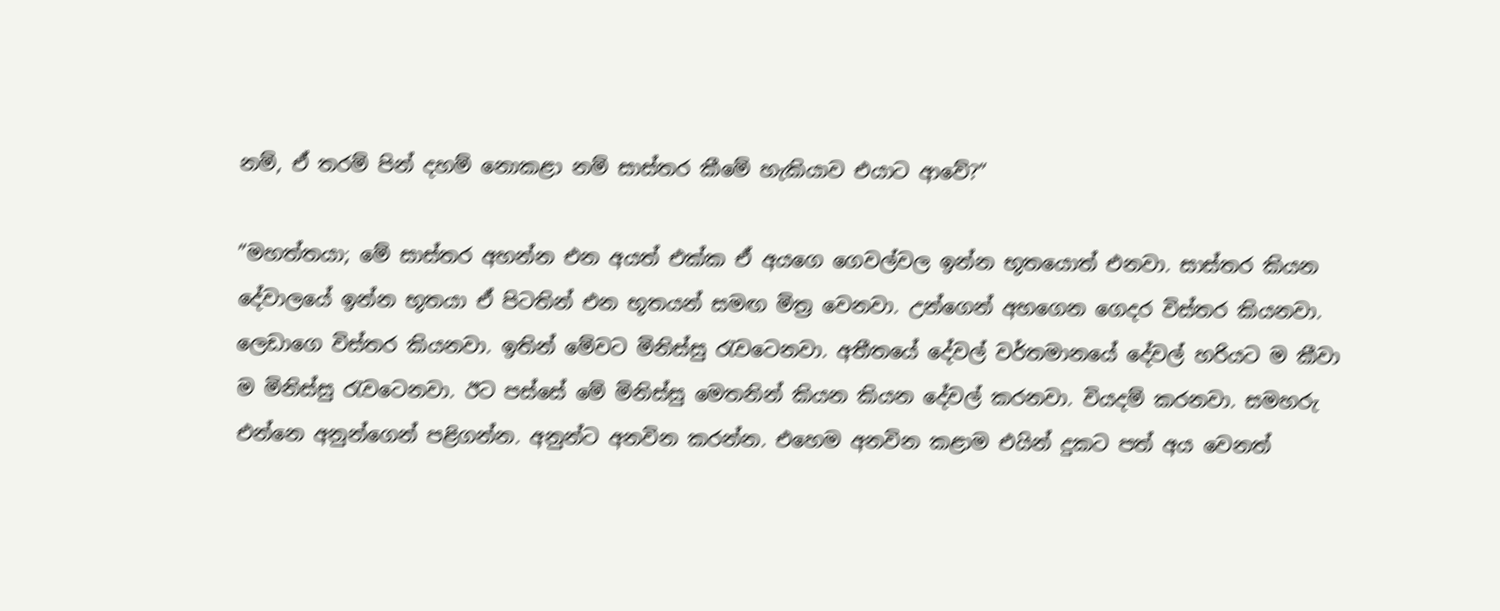නම්, ඒ තරම් පින් දහම් නොකළා නම් සාස්තර කීමේ හැකියාව එයාට ආවේ?”

”මහත්තයා; මේ සාස්තර අහන්න එන අයත් එක්ක ඒ අයගෙ ගෙවල්වල ඉන්න භූතයොත් එනවා. සාස්තර කියන දේවාලයේ ඉන්න භූතයා ඒ පිටතින් එන භූතයන් සමඟ මිත්‍ර වෙනවා. උන්ගෙන් අහගෙන ගෙදර විස්තර කියනවා. ලෙඩාගෙ විස්තර කියනවා. ඉතින් මේවට මිනිස්සු රැවටෙනවා. අතීතයේ දේවල් වර්තමානයේ දේවල් හරියට ම කීවා ම මිනිස්සු රැවටෙනවා. ඊට පස්සේ මේ මිනිස්සු මෙතනින් කියන කියන දේවල් කරනවා. වියදම් කරනවා. සමහරු එන්නෙ අනුන්ගෙන් පළිගන්න. අනුන්ට අනවින කරන්න. එහෙම අනවින කළාම එයින් දුකට පත් අය වෙනත්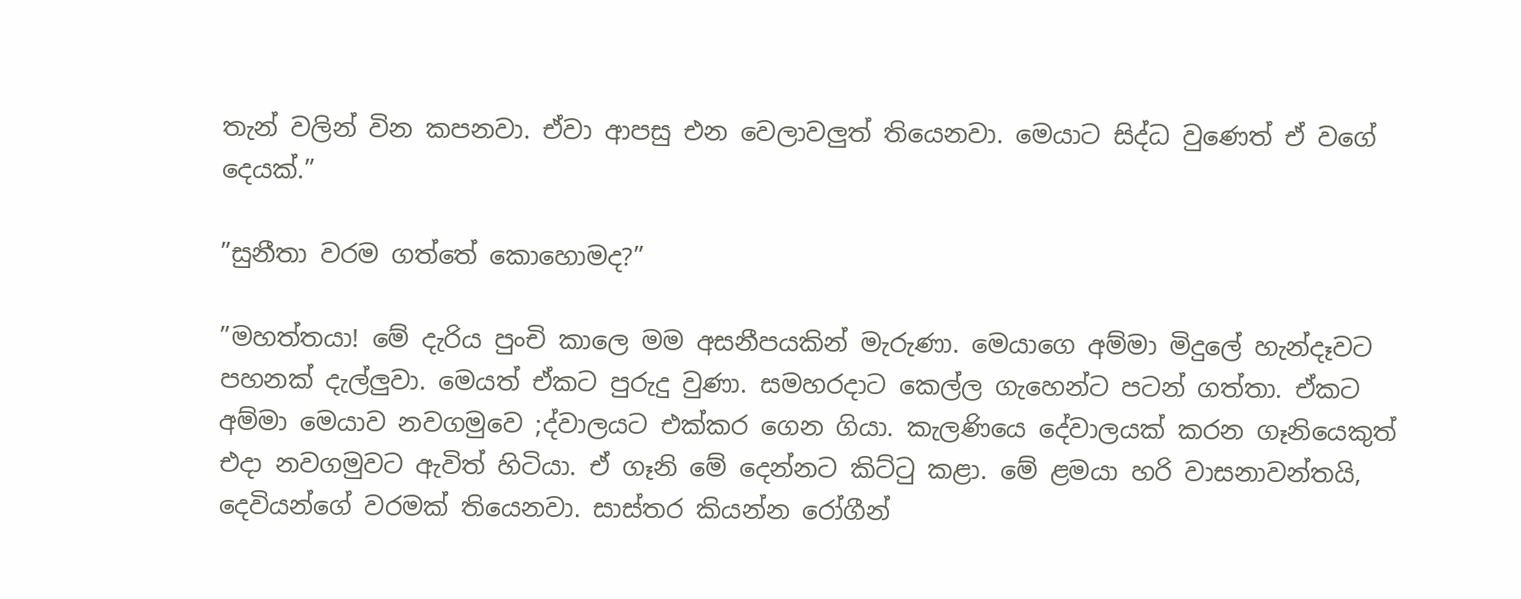තැන් වලින් වින කපනවා. ඒවා ආපසු එන වෙලාවලුත් තියෙනවා. මෙයාට සිද්ධ වුණෙත් ඒ වගේ දෙයක්.”

”සුනීතා වරම ගත්තේ කොහොමද?”

”මහත්තයා! මේ දැරිය පුංචි කාලෙ මම අසනීපයකින් මැරුණා. මෙයාගෙ අම්මා මිදුලේ හැන්දෑවට පහනක් දැල්ලුවා. මෙයත් ඒකට පුරුදු වුණා. සමහරදාට කෙල්ල ගැහෙන්ට පටන් ගත්තා. ඒකට අම්මා මෙයාව නවගමුවෙ ;ද්වාලයට එක්කර ගෙන ගියා. කැලණියෙ දේවාලයක් කරන ගෑනියෙකුත් එදා නවගමුවට ඇවිත් හිටියා. ඒ ගෑනි මේ දෙන්නට කිට්ටු කළා. මේ ළමයා හරි වාසනාවන්තයි, දෙවියන්ගේ වරමක් තියෙනවා. සාස්තර කියන්න රෝගීන්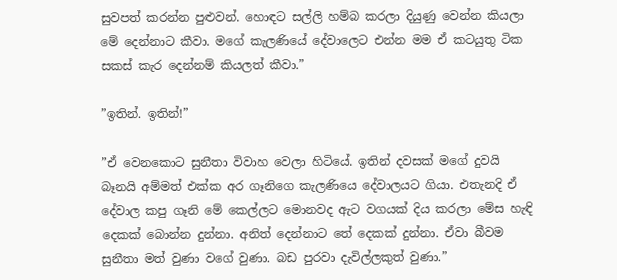සුවපත් කරන්න පුළුවන්. හොඳට සල්ලි හම්බ කරලා දියුණු වෙන්න කියලා මේ දෙන්නාට කීවා. මගේ කැලණියේ දේවාලෙට එන්න මම ඒ කටයුතු ටික සකස් කැර දෙන්නම් කියලත් කීවා.”

”ඉතින්. ඉතින්!”

”ඒ වෙනකොට සුනීතා විවාහ වෙලා හිටියේ. ඉතින් දවසක් මගේ දුවයි බෑනයි අම්මත් එක්ක අර ගෑනිගෙ කැලණියෙ දේවාලයට ගියා. එතැනදි ඒ දේවාල කපු ගෑනි මේ කෙල්ලට මොනවද ඇට වගයක් දිය කරලා මේස හැඳි දෙකක් බොන්න දුන්නා. අනිත් දෙන්නාට තේ දෙකක් දුන්නා. ඒවා බීවම සුනීතා මත් වුණා වගේ වුණා. බඩ පුරවා දැවිල්ලකුත් වුණා.”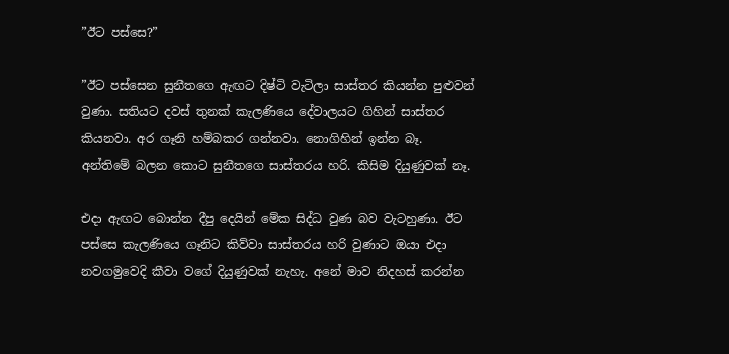”ඊට පස්සෙ?”

”ඊට පස්සෙන සුනීතගෙ ඇඟට දිෂ්ටි වැටිලා සාස්තර කියන්න පුළුවන් වුණා. සතියට දවස් තුනක් කැලණියෙ දේවාලයට ගිහින් සාස්තර කියනවා. අර ගෑනි හම්බකර ගන්නවා. නොගිහින් ඉන්න බෑ. අන්තිමේ බලන කොට සුනීතගෙ සාස්තරය හරි. කිසිම දියුණුවක් නෑ.

එදා ඇඟට බොන්න දීපු දෙයින් මේක සිද්ධ වුණ බව වැටහුණා. ඊට පස්සෙ කැලණියෙ ගෑනිට කිව්වා සාස්තරය හරි වුණාට ඔයා එදා නවගමුවෙදි කීවා වගේ දියුණුවක් නැහැ. අනේ මාව නිදහස් කරන්න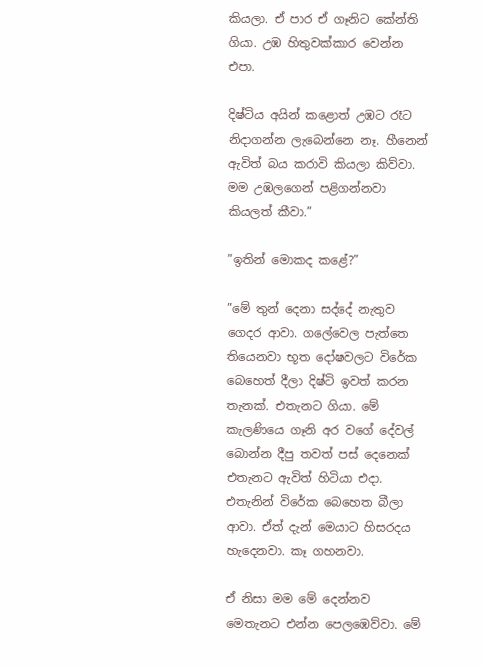කියලා. ඒ පාර ඒ ගෑනිට කේන්ති ගියා. උඹ හිතුවක්කාර වෙන්න එපා.

දිෂ්ටිය අයින් කළොත් උඹට රෑට නිදාගන්න ලැබෙන්නෙ නෑ. හීනෙන් ඇවිත් බය කරාවි කියලා කිව්වා. මම උඹලගෙන් පළිගන්නවා කියලත් කීවා.”

”ඉතින් මොකද කළේ?”

”මේ තුන් දෙනා සද්දේ නැතුව ගෙදර ආවා. ගලේවෙල පැත්තෙ තියෙනවා භූත දෝෂවලට විරේක බෙහෙත් දීලා දිෂ්ටි ඉවත් කරන තැනක්. එතැනට ගියා. මේ කැලණියෙ ගෑනි අර වගේ දේවල් බොන්න දීපු තවත් පස් දෙනෙක් එතැනට ඇවිත් හිටියා එදා. එතැනින් විරේක බෙහෙත බීලා ආවා. ඒත් දැන් මෙයාට හිසරදය හැදෙනවා. කෑ ගහනවා.

ඒ නිසා මම මේ දෙන්නව මෙතැනට එන්න පෙලඹෙව්වා. මේ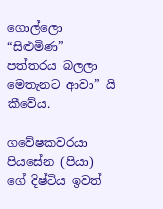ගොල්ලො “සිළුමිණ” පත්තරය බලලා මෙතැනට ආවා” යි කීවේය.

ගවේෂකවරයා පියසේන (පියා) ගේ දිෂ්ටිය ඉවත්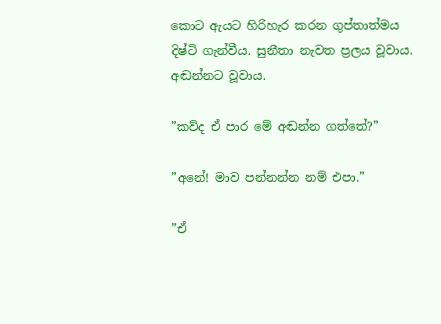කොට ඇයට හිරිහැර කරන ගුප්තාත්මය දිෂ්ටි ගැන්වීය. සුනීතා නැවත ප්‍රලය වූවාය. අඬන්නට වූවාය.

”කව්ද ඒ පාර මේ අඬන්න ගත්තේ?”

”අනේ! මාව පන්නන්න නම් එපා.”

”ඒ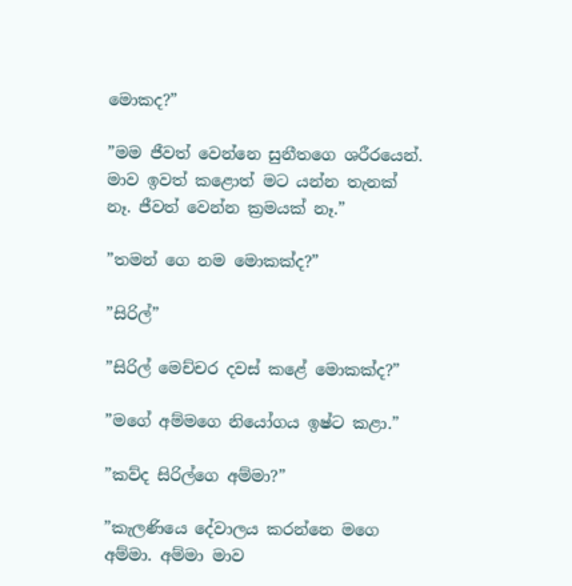මොකද?”

”මම ජීවත් වෙන්නෙ සුනීතගෙ ශරීරයෙන්. මාව ඉවත් කළොත් මට යන්න තැනක් නෑ. ජීවත් වෙන්න ක්‍රමයක් නෑ.”

”තමන් ගෙ නම මොකක්ද?”

”සිරිල්”

”සිරිල් මෙච්චර දවස් කළේ මොකක්ද?”

”මගේ අම්මගෙ නියෝගය ඉෂ්ට කළා.”

”කව්ද සිරිල්ගෙ අම්මා?”

”කැලණියෙ දේවාලය කරන්නෙ මගෙ අම්මා. අම්මා මාව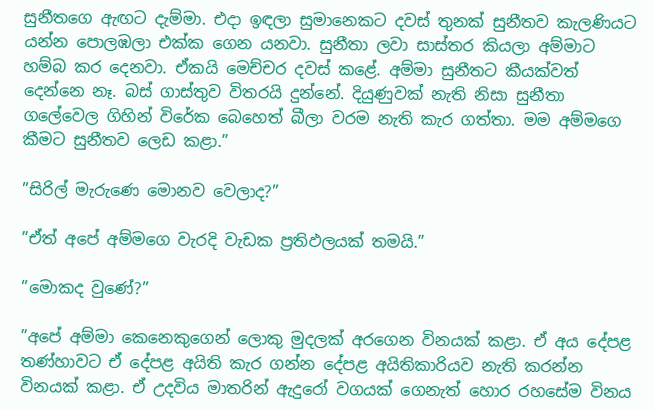සුනීතගෙ ඇඟට දැම්මා. එදා ඉඳලා සුමානෙකට දවස් තුනක් සුනීතව කැලණියට යන්න පොලඹලා එක්ක ගෙන යනවා. සුනීතා ලවා සාස්තර කියලා අම්මාට හම්බ කර දෙනවා. ඒකයි මෙච්චර දවස් කළේ. අම්මා සුනීතට කීයක්වත් දෙන්නෙ නෑ. බස් ගාස්තුව විතරයි දුන්නේ. දියුණුවක් නැති නිසා සුනීතා ගලේවෙල ගිහින් විරේක බෙහෙත් බීලා වරම නැති කැර ගත්තා. මම අම්මගෙ කීමට සුනීතව ලෙඩ කළා.”

”සිරිල් මැරුණෙ මොනව වෙලාද?”

”ඒත් අපේ අම්මගෙ වැරදි වැඩක ප්‍රතිඵලයක් තමයි.”

”මොකද වුණේ?”

”අපේ අම්මා කෙනෙකුගෙන් ලොකු මුදලක් අරගෙන විනයක් කළා. ඒ අය දේපළ තණ්හාවට ඒ දේපළ අයිති කැර ගන්න දේපළ අයිතිකාරියව නැති කරන්න විනයක් කළා. ඒ උදවිය මාතරින් ඇදුරෝ වගයක් ගෙනැත් හොර රහසේම විනය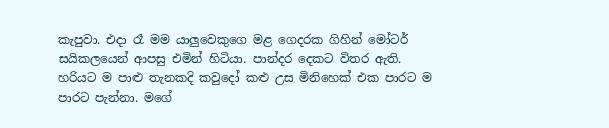කැපුවා. එදා රෑ මම යාලුවෙකුගෙ මළ ගෙදරක ගිහින් මෝටර් සයිකලයෙන් ආපසු එමින් හිටියා. පාන්දර දෙකට විතර ඇති. හරියට ම පාළු තැනකදි කවුදෝ කළු උස මිනිහෙක් එක පාරට ම පාරට පැන්නා. මගේ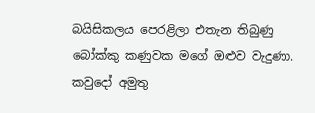බයිසිකලය පෙරළිලා එතැන තිබුණු බෝක්කු කණුවක මගේ ඔළුව වැදුණා. කවුදෝ අමුතු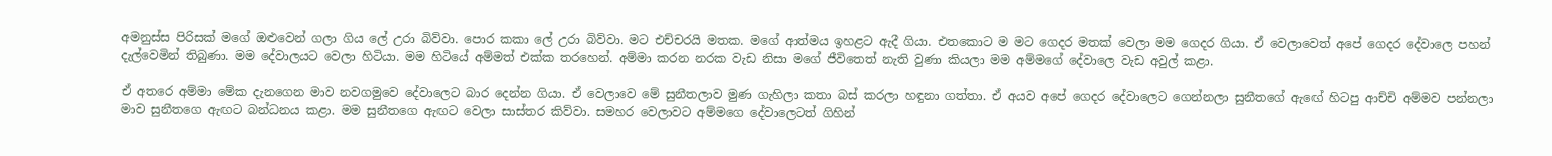අමනුස්ස පිරිසක් මගේ ඔළුවෙන් ගලා ගිය ලේ උරා බිව්වා. පොර කකා ලේ උරා බිව්වා. මට එච්චරයි මතක. මගේ ආත්මය ඉහළට ඇදී ගියා. එතකොට ම මට ගෙදර මතක් වෙලා මම ගෙදර ගියා. ඒ වෙලාවෙත් අපේ ගෙදර දේවාලෙ පහන් දැල්වෙමින් තිබුණා. මම දේවාලයට වෙලා හිටියා. මම හිටියේ අම්මත් එක්ක තරහෙන්. අම්මා කරන නරක වැඩ නිසා මගේ ජීවිතෙත් නැති වුණා කියලා මම අම්මගේ දේවාලෙ වැඩ අවුල් කළා.

ඒ අතරෙ අම්මා මේක දැනගෙන මාව නවගමුවෙ දේවාලෙට බාර දෙන්න ගියා. ඒ වෙලාවෙ මේ සුනීතලාව මුණ ගැහිලා කතා බස් කරලා හඳුනා ගත්තා. ඒ අයව අපේ ගෙදර දේවාලෙට ගෙන්නලා සුනීතගේ ඇඟේ හිටපු ආච්චි අම්මව පන්නලා මාව සුනීතගෙ ඇඟට බන්ධනය කළා. මම සුනීතගෙ ඇඟට වෙලා සාස්තර කිව්වා. සමහර වෙලාවට අම්මගෙ දේවාලෙටත් ගිහින්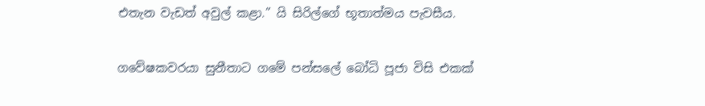එතැන වැඩත් අවුල් කළා.” යි සිරිල්ගේ භූතාත්මය පැවසීය.

ගවේෂකවරයා සුනීතාට ගමේ පන්සලේ බෝධි පූජා විසි එකක්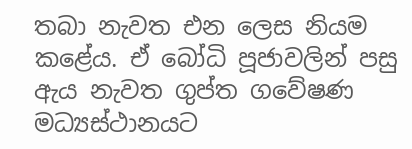තබා නැවත එන ලෙස නියම කළේය. ඒ බෝධි පූජාවලින් පසු ඇය නැවත ගුප්ත ගවේෂණ මධ්‍යස්ථානයට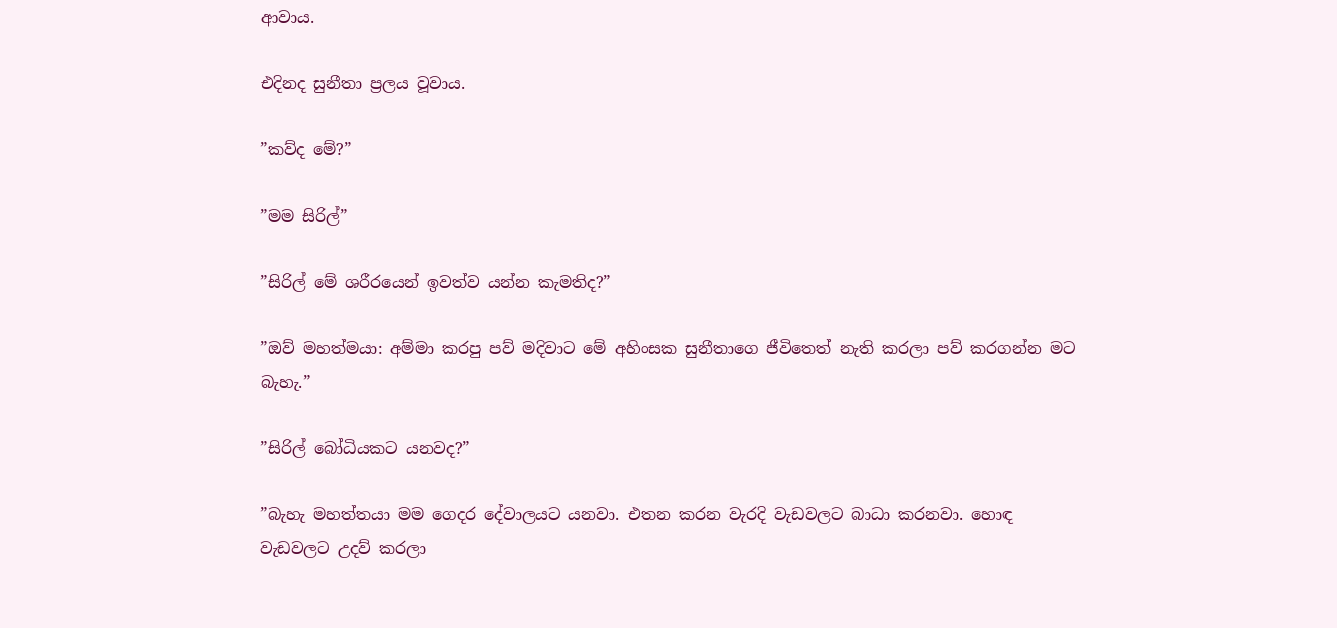ආවාය.

එදිනද සුනීතා ප්‍රලය වූවාය.

”කව්ද මේ?”

”මම සිරිල්”

”සිරිල් මේ ශරීරයෙන් ඉවත්ව යන්න කැමතිද?”

”ඔව් මහත්මයා: අම්මා කරපු පව් මදිවාට මේ අහිංසක සුනීතාගෙ ජීවිතෙත් නැති කරලා පව් කරගන්න මට බැහැ.”

”සිරිල් බෝධියකට යනවද?”

”බැහැ මහත්තයා මම ගෙදර දේවාලයට යනවා. එතන කරන වැරදි වැඩවලට බාධා කරනවා. හොඳ වැඩවලට උදව් කරලා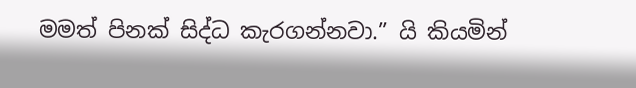මමත් පිනක් සිද්ධ කැරගන්නවා.” යි කියමින්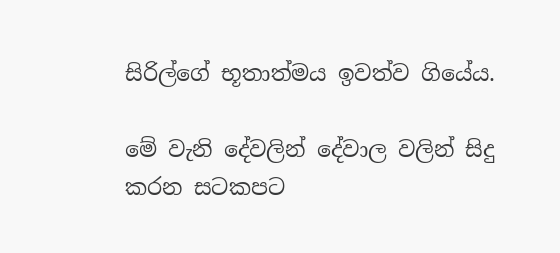සිරිල්ගේ භූතාත්මය ඉවත්ව ගියේය.

මේ වැනි දේවලින් දේවාල වලින් සිදු කරන සටකපට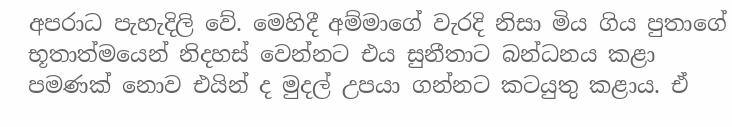අපරාධ පැහැදිලි වේ. මෙහිදී අම්මාගේ වැරදි නිසා මිය ගිය පුතාගේ භූතාත්මයෙන් නිදහස් වෙන්නට එය සුනීතාට බන්ධනය කළා පමණක් නොව එයින් ද මුදල් උපයා ගන්නට කටයුතු කළාය. ඒ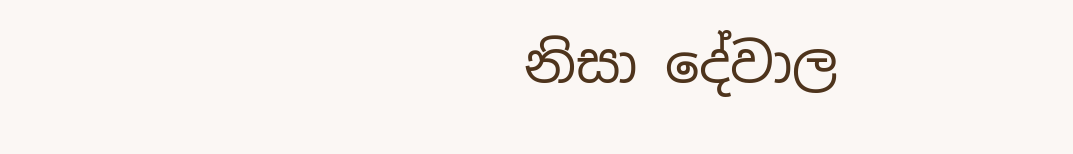නිසා දේවාල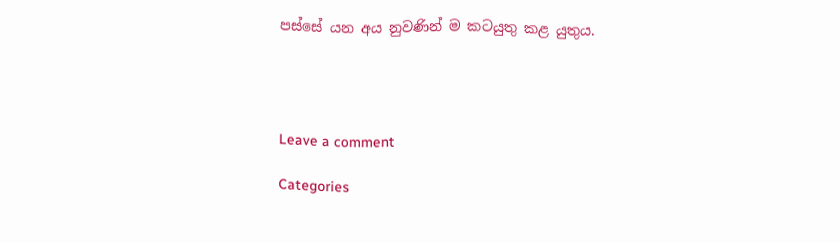පස්සේ යන අය නුවණින් ම කටයුතු කළ යුතුය.




Leave a comment

Categories